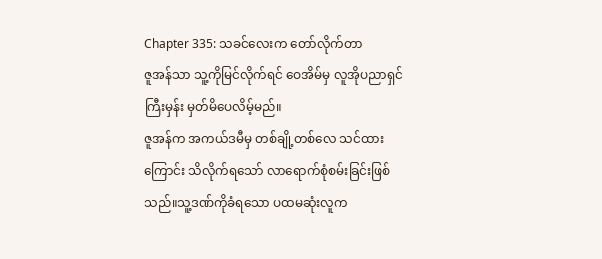Chapter 335: သခင်လေးက တော်လိုက်တာ
ဇူအန်သာ သူ့ကိုမြင်လိုက်ရင် ဝေအိမ်မှ လူအိုပညာရှင်ကြီးမှန်း မှတ်မိပေလိမ့်မည်။
ဇူအန်က အကယ်ဒမီမှ တစ်ချို့တစ်လေ သင်ထားကြောင်း သိလိုက်ရသော် လာရောက်စုံစမ်းခြင်းဖြစ်သည်။သူ့ဒဏ်ကိုခံရသော ပထမဆုံးလူက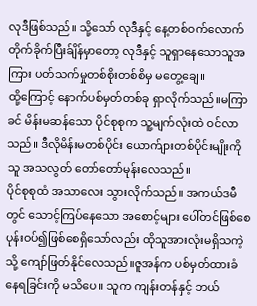လုဒီဖြစ်သည်။ သို့သော် လုဒီနှင့် နေ့တစ်ဝက်လောက် တိုက်ခိုက်ပြီးခ်ျိန်မှာတော့ လုဒီနှင့် သူရှာနေသောသူအကြား ပတ်သက်မှုတစ်စိုးတစ်စိမှ မတွေ့ချေ။
ထို့ကြောင့် နောက်ပစ်မှတ်တစ်ခု ရှာလိုက်သည်။မကြာခင် မိန်းမဆန်သော ပိုင်စုစုက သူ့မျက်လုံးထဲ ဝင်လာသည်။ ဒီလိုမိန်းမတစ်ပိုင်း ယောက်ျားတစ်ပိုင်းမျိုးကို သူ အသလွတ် တော်တော်မုန်းလေသည်။
ပိုင်စုစုထံ အသာလေး သွားလိုက်သည်။ အကယ်ဒမီတွင် သောင့်ကြပ်နေသော အစောင့်များ ပေါ်တင်ဖြစ်စေ ပုန်းဝပ်၍ဖြစ်စေရှိသော်လည်း ထိုသူအားလုံးမရှိသကဲ့သို့ ကျော်ဖြတ်နိုင်လေသည်။ဇူအန်က ပစ်မှတ်ထားခံနေရခြင်းကို မသိပေ။ သူက ကျန်းတန်နှင့် ဘယ်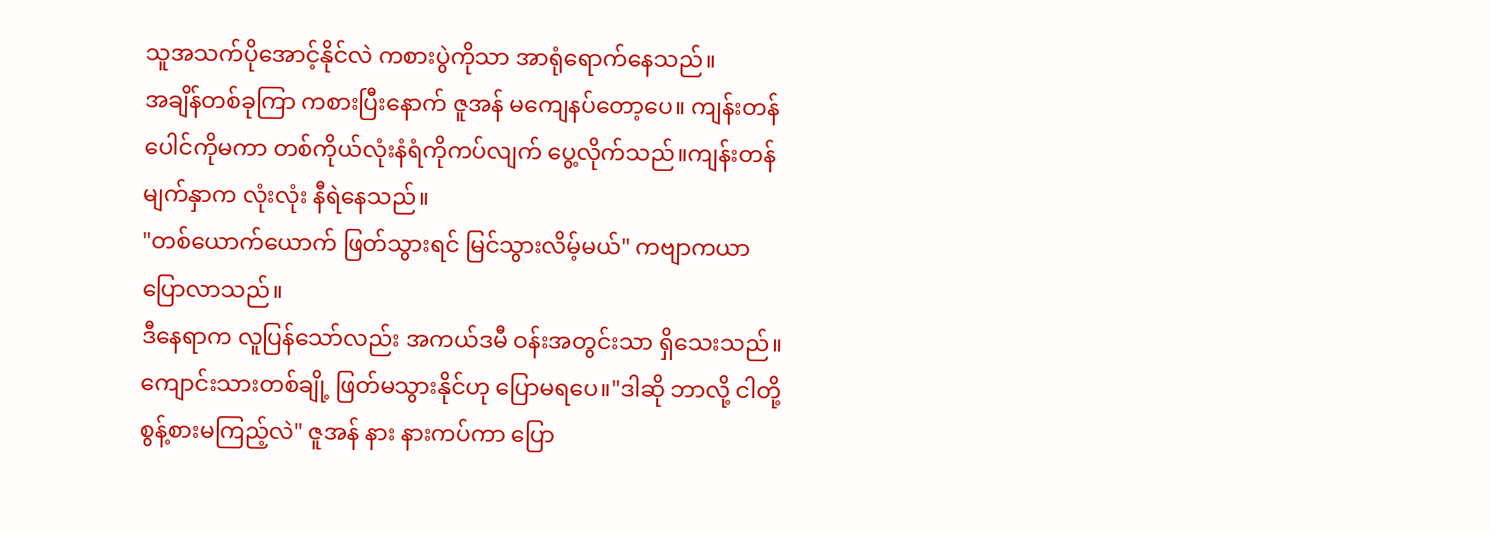သူအသက်ပိုအောင့်နိုင်လဲ ကစားပွဲကိုသာ အာရုံရောက်နေသည်။
အချိန်တစ်ခုကြာ ကစားပြီးနောက် ဇူအန် မကျေနပ်တော့ပေ။ ကျန်းတန်ပေါင်ကိုမကာ တစ်ကိုယ်လုံးနံရံကိုကပ်လျက် ပွေ့လိုက်သည်။ကျန်းတန်မျက်နှာက လုံးလုံး နီရဲနေသည်။
"တစ်ယောက်ယောက် ဖြတ်သွားရင် မြင်သွားလိမ့်မယ်" ကဗျာကယာ ပြောလာသည်။
ဒီနေရာက လူပြန်သော်လည်း အကယ်ဒမီ ဝန်းအတွင်းသာ ရှိသေးသည်။ ကျောင်းသားတစ်ချို့ ဖြတ်မသွားနိုင်ဟု ပြောမရပေ။"ဒါဆို ဘာလို့ ငါတို့စွန့်စားမကြည့်လဲ" ဇူအန် နား နားကပ်ကာ ပြော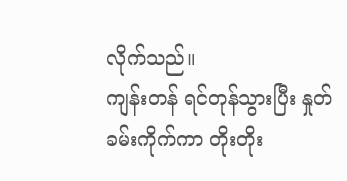လိုက်သည်။
ကျန်းတန် ရင်တုန်သွားပြီး နှုတ်ခမ်းကိုက်ကာ တိုးတိုး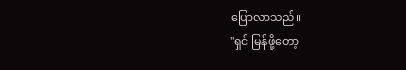ပြောလာသည်။
"ရှင် မြန်ဖို့တော့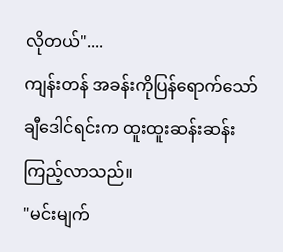လိုတယ်"....
ကျန်းတန် အခန်းကိုပြန်ရောက်သော် ချီဒေါင်ရင်းက ထူးထူးဆန်းဆန်း ကြည့်လာသည်။
"မင်းမျက်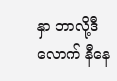နှာ ဘာလို့ဒီလောက် နီနေ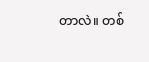တာလဲ။ တစ်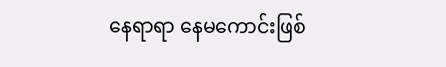နေရာရာ နေမကောင်းဖြစ်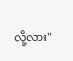လို့လား"